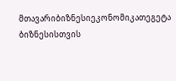მთავარიბიზნესიეკონომიკათეგეტა ბიზნესისთვის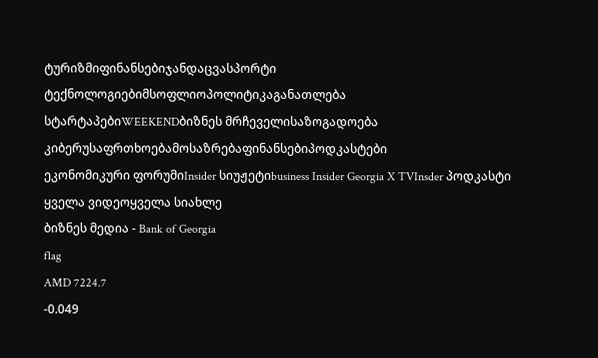ტურიზმიფინანსებიჯანდაცვასპორტი
ტექნოლოგიებიმსოფლიოპოლიტიკაგანათლება
სტარტაპებიWEEKENDბიზნეს მრჩეველისაზოგადოება
კიბერუსაფრთხოებამოსაზრებაფინანსებიპოდკასტები
ეკონომიკური ფორუმიInsider სიუჟეტიbusiness Insider Georgia X TVInsder პოდკასტი
ყველა ვიდეოყველა სიახლე
ბიზნეს მედია - Bank of Georgia
flag
AMD 7224.7
-0.049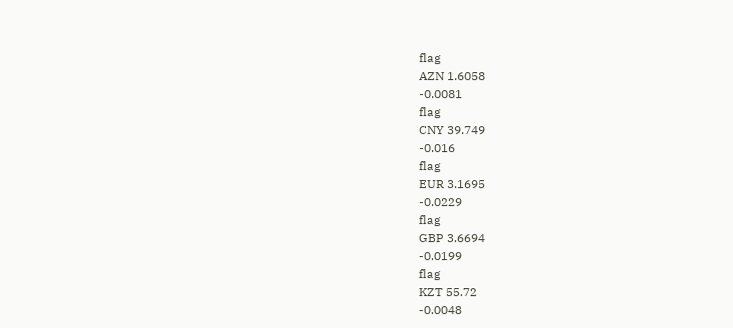flag
AZN 1.6058
-0.0081
flag
CNY 39.749
-0.016
flag
EUR 3.1695
-0.0229
flag
GBP 3.6694
-0.0199
flag
KZT 55.72
-0.0048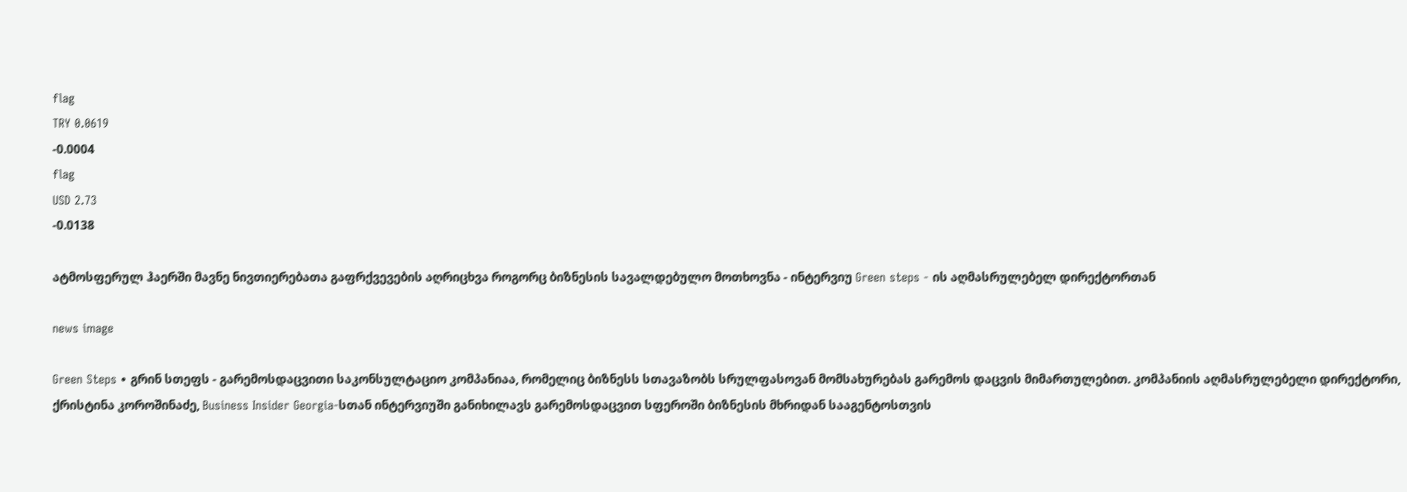flag
TRY 0.0619
-0.0004
flag
USD 2.73
-0.0138

ატმოსფერულ ჰაერში მავნე ნივთიერებათა გაფრქვევების აღრიცხვა როგორც ბიზნესის სავალდებულო მოთხოვნა - ინტერვიუ Green steps - ის აღმასრულებელ დირექტორთან

news image

Green Steps • გრინ სთეფს - გარემოსდაცვითი საკონსულტაციო კომპანიაა, რომელიც ბიზნესს სთავაზობს სრულფასოვან მომსახურებას გარემოს დაცვის მიმართულებით. კომპანიის აღმასრულებელი დირექტორი, ქრისტინა კოროშინაძე, Business Insider Georgia-სთან ინტერვიუში განიხილავს გარემოსდაცვით სფეროში ბიზნესის მხრიდან სააგენტოსთვის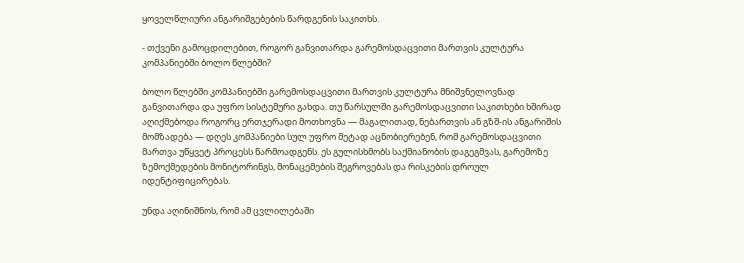ყოველწლიური ანგარიშგებების წარდგენის საკითხს.

- თქვენი გამოცდილებით, როგორ განვითარდა გარემოსდაცვითი მართვის კულტურა კომპანიებში ბოლო წლებში?

ბოლო წლებში კომპანიებში გარემოსდაცვითი მართვის კულტურა მნიშვნელოვნად განვითარდა და უფრო სისტემური გახდა. თუ წარსულში გარემოსდაცვითი საკითხები ხშირად აღიქმებოდა როგორც ერთჯერადი მოთხოვნა — მაგალითად, ნებართვის ან გზშ-ის ანგარიშის მომზადება — დღეს კომპანიები სულ უფრო მეტად აცნობიერებენ, რომ გარემოსდაცვითი მართვა უწყვეტ პროცესს წარმოადგენს. ეს გულისხმობს საქმიანობის დაგეგმვას, გარემოზე ზემოქმედების მონიტორინგს, მონაცემების შეგროვებას და რისკების დროულ იდენტიფიცირებას.

უნდა აღინიშნოს, რომ ამ ცვლილებაში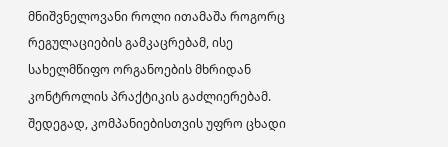მნიშვნელოვანი როლი ითამაშა როგორც რეგულაციების გამკაცრებამ, ისე სახელმწიფო ორგანოების მხრიდან კონტროლის პრაქტიკის გაძლიერებამ. შედეგად, კომპანიებისთვის უფრო ცხადი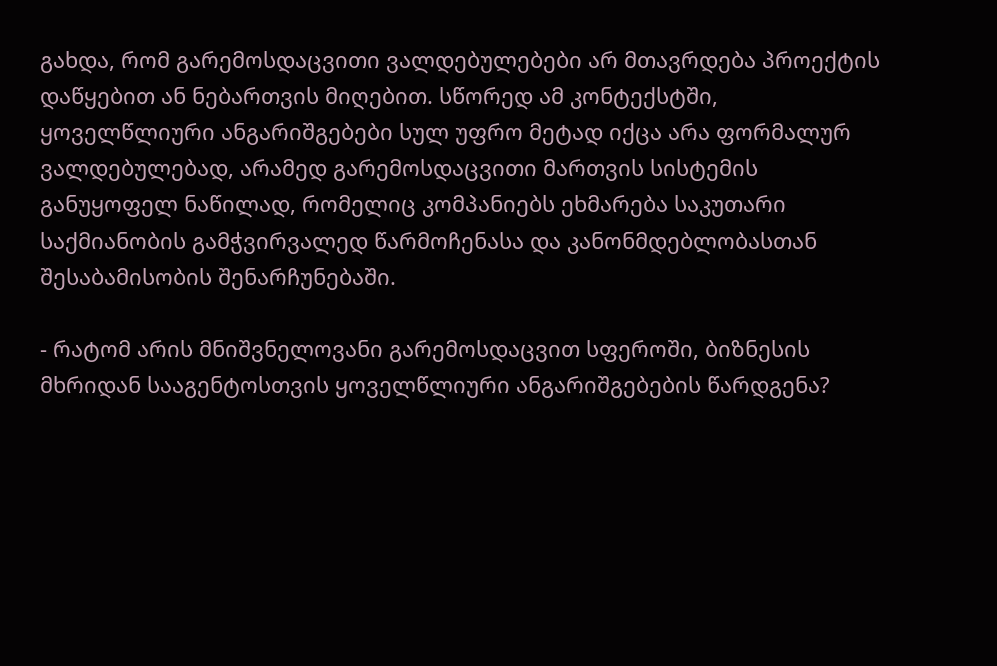გახდა, რომ გარემოსდაცვითი ვალდებულებები არ მთავრდება პროექტის დაწყებით ან ნებართვის მიღებით. სწორედ ამ კონტექსტში, ყოველწლიური ანგარიშგებები სულ უფრო მეტად იქცა არა ფორმალურ ვალდებულებად, არამედ გარემოსდაცვითი მართვის სისტემის განუყოფელ ნაწილად, რომელიც კომპანიებს ეხმარება საკუთარი საქმიანობის გამჭვირვალედ წარმოჩენასა და კანონმდებლობასთან შესაბამისობის შენარჩუნებაში.

- რატომ არის მნიშვნელოვანი გარემოსდაცვით სფეროში, ბიზნესის მხრიდან სააგენტოსთვის ყოველწლიური ანგარიშგებების წარდგენა?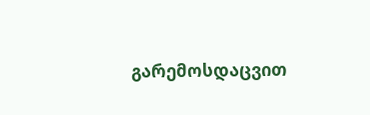გარემოსდაცვით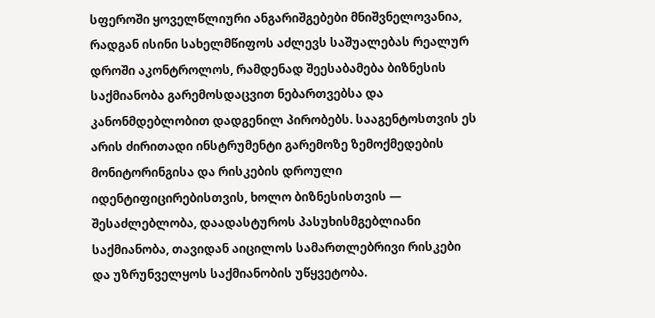სფეროში ყოველწლიური ანგარიშგებები მნიშვნელოვანია, რადგან ისინი სახელმწიფოს აძლევს საშუალებას რეალურ დროში აკონტროლოს, რამდენად შეესაბამება ბიზნესის საქმიანობა გარემოსდაცვით ნებართვებსა და კანონმდებლობით დადგენილ პირობებს. სააგენტოსთვის ეს არის ძირითადი ინსტრუმენტი გარემოზე ზემოქმედების მონიტორინგისა და რისკების დროული იდენტიფიცირებისთვის, ხოლო ბიზნესისთვის — შესაძლებლობა, დაადასტუროს პასუხისმგებლიანი საქმიანობა, თავიდან აიცილოს სამართლებრივი რისკები და უზრუნველყოს საქმიანობის უწყვეტობა.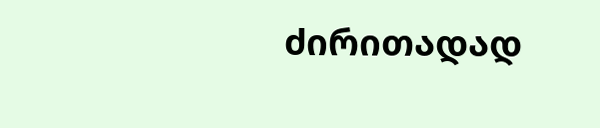ძირითადად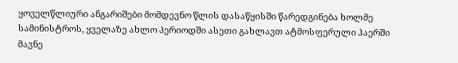ყოველწლიური ანგარიშები მომდევნო წლის დასაწყისში წარედგინება ხოლმე სამინისტროს, ყველაზე ახლო პერიოდში ასეთი გახლავთ ატმოსფერული ჰაერში მავნე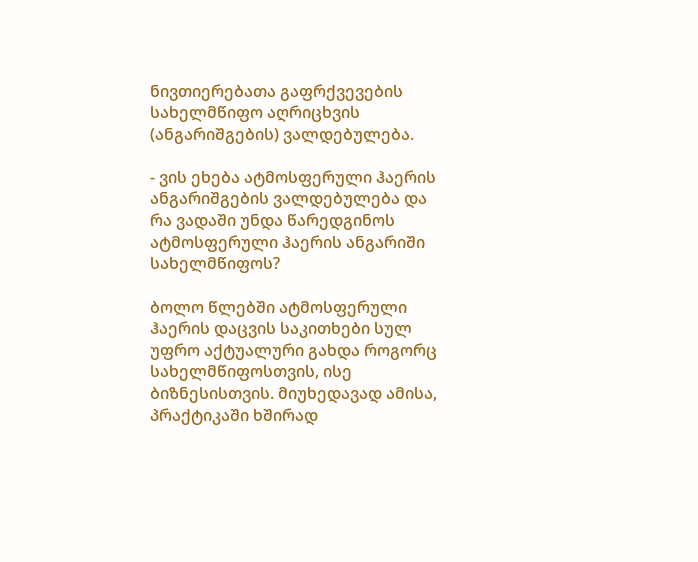ნივთიერებათა გაფრქვევების სახელმწიფო აღრიცხვის (ანგარიშგების) ვალდებულება.

- ვის ეხება ატმოსფერული ჰაერის ანგარიშგების ვალდებულება და რა ვადაში უნდა წარედგინოს ატმოსფერული ჰაერის ანგარიში სახელმწიფოს?

ბოლო წლებში ატმოსფერული ჰაერის დაცვის საკითხები სულ უფრო აქტუალური გახდა როგორც სახელმწიფოსთვის, ისე ბიზნესისთვის. მიუხედავად ამისა, პრაქტიკაში ხშირად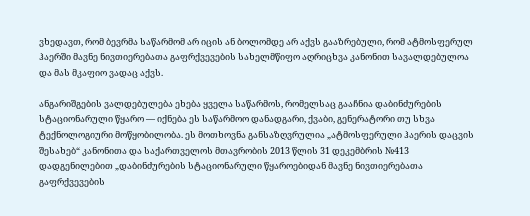ვხედავთ, რომ ბევრმა საწარმომ არ იცის ან ბოლომდე არ აქვს გააზრებული, რომ ატმოსფერულ ჰაერში მავნე ნივთიერებათა გაფრქვევების სახელმწიფო აღრიცხვა კანონით სავალდებულოა და მას მკაფიო ვადაც აქვს.

ანგარიშგების ვალდებულება ეხება ყველა საწარმოს, რომელსაც გააჩნია დაბინძურების სტაციონარული წყარო — იქნება ეს საწარმოო დანადგარი, ქვაბი, გენერატორი თუ სხვა ტექნოლოგიური მოწყობილობა. ეს მოთხოვნა განსაზღვრულია „ატმოსფერული ჰაერის დაცვის შესახებ“ კანონითა და საქართველოს მთავრობის 2013 წლის 31 დეკემბრის №413 დადგენილებით „დაბინძურების სტაციონარული წყაროებიდან მავნე ნივთიერებათა გაფრქვევების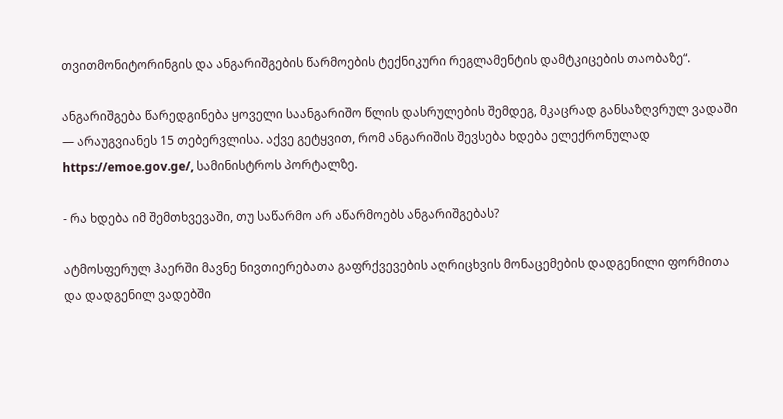თვითმონიტორინგის და ანგარიშგების წარმოების ტექნიკური რეგლამენტის დამტკიცების თაობაზე“.

ანგარიშგება წარედგინება ყოველი საანგარიშო წლის დასრულების შემდეგ, მკაცრად განსაზღვრულ ვადაში — არაუგვიანეს 15 თებერვლისა. აქვე გეტყვით, რომ ანგარიშის შევსება ხდება ელექრონულად https://emoe.gov.ge/, სამინისტროს პორტალზე.

- რა ხდება იმ შემთხვევაში, თუ საწარმო არ აწარმოებს ანგარიშგებას?

ატმოსფერულ ჰაერში მავნე ნივთიერებათა გაფრქვევების აღრიცხვის მონაცემების დადგენილი ფორმითა და დადგენილ ვადებში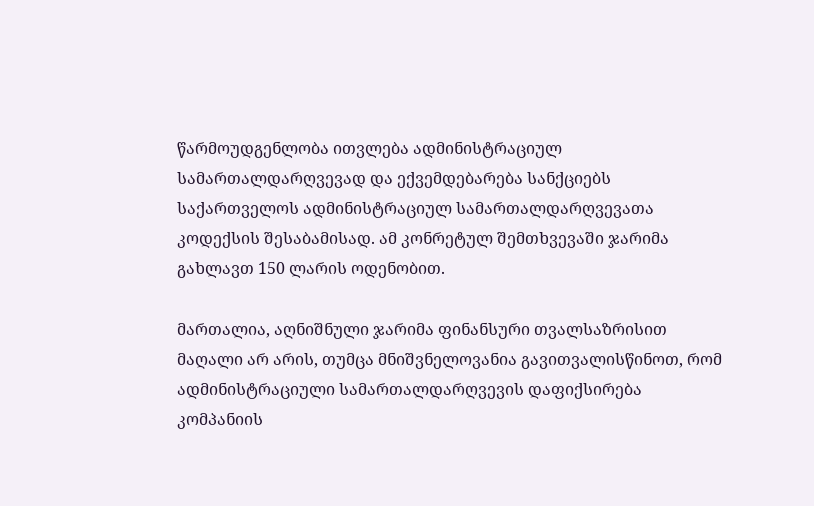წარმოუდგენლობა ითვლება ადმინისტრაციულ სამართალდარღვევად და ექვემდებარება სანქციებს საქართველოს ადმინისტრაციულ სამართალდარღვევათა კოდექსის შესაბამისად. ამ კონრეტულ შემთხვევაში ჯარიმა გახლავთ 150 ლარის ოდენობით.

მართალია, აღნიშნული ჯარიმა ფინანსური თვალსაზრისით მაღალი არ არის, თუმცა მნიშვნელოვანია გავითვალისწინოთ, რომ ადმინისტრაციული სამართალდარღვევის დაფიქსირება კომპანიის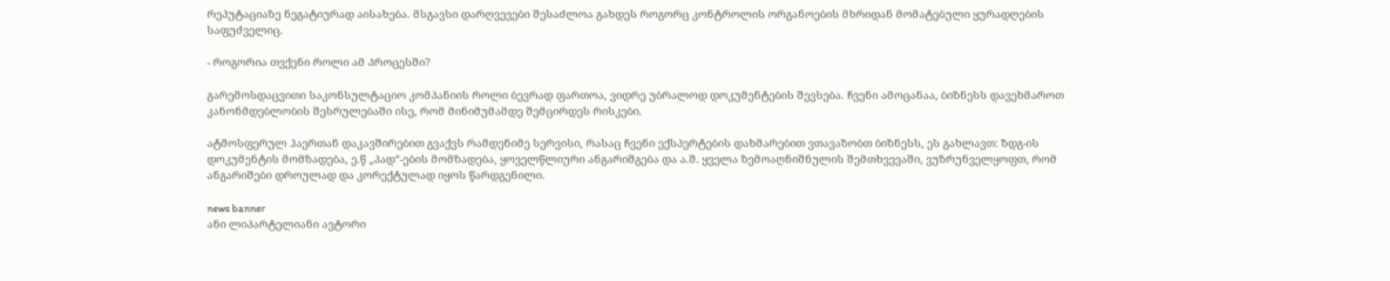რეპუტაციაზე ნეგატიურად აისახება. მსგავსი დარღვევები შესაძლოა გახდეს როგორც კონტროლის ორგანოების მხრიდან მომატებული ყურადღების საფუძველიც.

- როგორია თვქენი როლი ამ პროცესში?

გარემოსდაცვითი საკონსულტაციო კომპანიის როლი ბევრად ფართოა, ვიდრე უბრალოდ დოკუმენტების შევსება. ჩვენი ამოცანაა, ბიზნესს დავეხმაროთ კანონმდებლობის შესრულებაში ისე, რომ მინიმუმამდე შემცირდეს რისკები.

ატმოსფერულ ჰაერთან დაკავშირებით გვაქვს რამდენიმე სერვისი, რასაც ჩვენი ექსპერტების დახმარებით ვთავაზობთ ბიზნესს, ეს გახლავთ: ზდგ-ის დოკუმენტის მომზადება, ე.წ „პად“-ების მომზადება, ყოველწლიური ანგარიშგება და ა.შ. ყველა ზემოაღნიშნულის შემთხვევაში, ვუზრუნველყოფთ, რომ ანგარიშები დროულად და კორექტულად იყოს წარდგენილი.

news banner
ანი ლიპარტელიანი ავტორი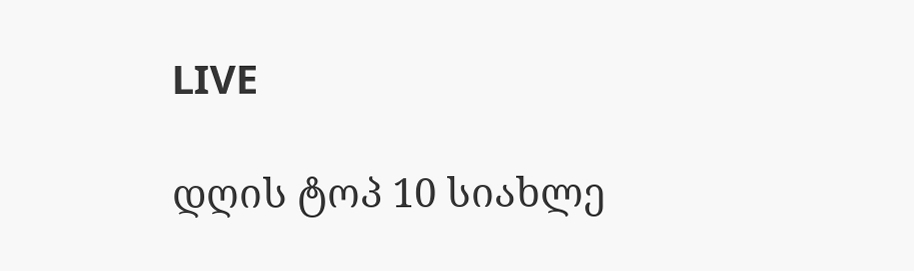LIVE

დღის ტოპ 10 სიახლე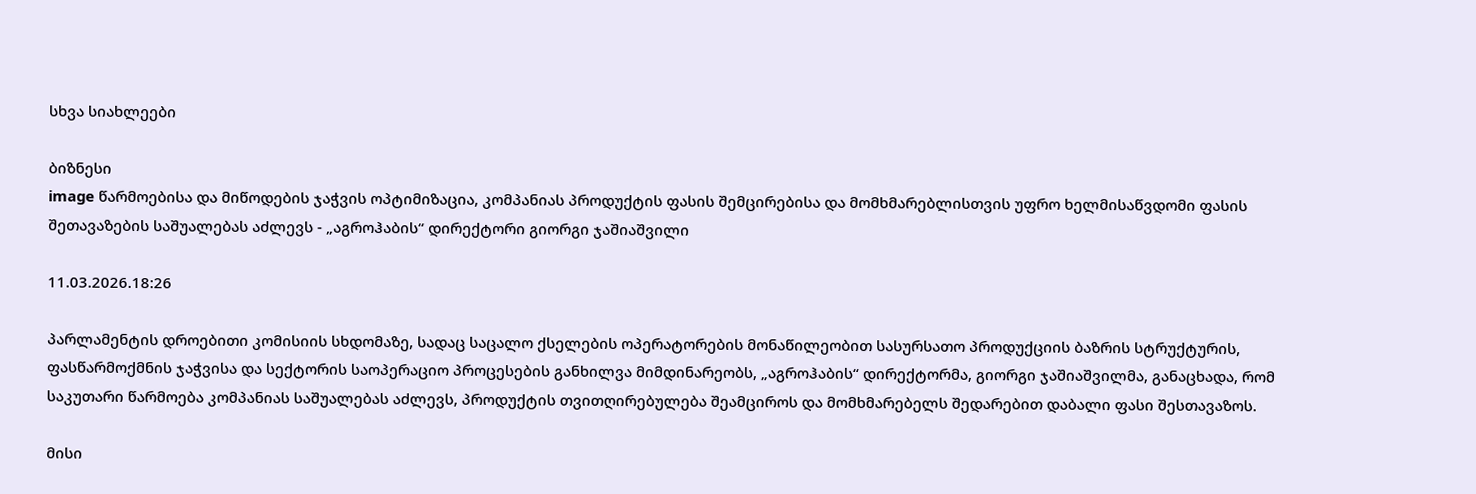სხვა სიახლეები

ბიზნესი
image წარმოებისა და მიწოდების ჯაჭვის ოპტიმიზაცია, კომპანიას პროდუქტის ფასის შემცირებისა და მომხმარებლისთვის უფრო ხელმისაწვდომი ფასის შეთავაზების საშუალებას აძლევს - „აგროჰაბის“ დირექტორი გიორგი ჯაშიაშვილი

11.03.2026.18:26

პარლამენტის დროებითი კომისიის სხდომაზე, სადაც საცალო ქსელების ოპერატორების მონაწილეობით სასურსათო პროდუქციის ბაზრის სტრუქტურის, ფასწარმოქმნის ჯაჭვისა და სექტორის საოპერაციო პროცესების განხილვა მიმდინარეობს, „აგროჰაბის“ დირექტორმა, გიორგი ჯაშიაშვილმა, განაცხადა, რომ საკუთარი წარმოება კომპანიას საშუალებას აძლევს, პროდუქტის თვითღირებულება შეამციროს და მომხმარებელს შედარებით დაბალი ფასი შესთავაზოს.

მისი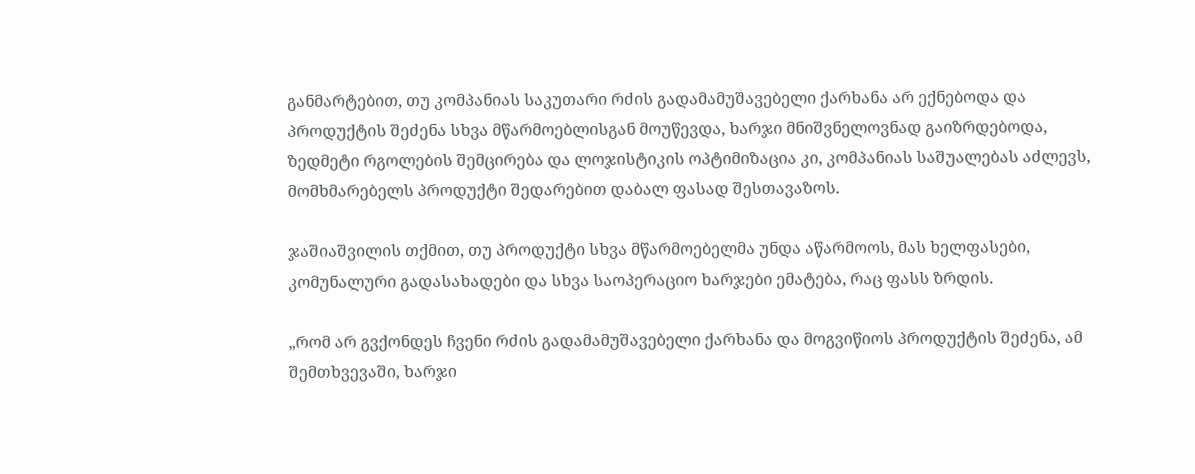განმარტებით, თუ კომპანიას საკუთარი რძის გადამამუშავებელი ქარხანა არ ექნებოდა და პროდუქტის შეძენა სხვა მწარმოებლისგან მოუწევდა, ხარჯი მნიშვნელოვნად გაიზრდებოდა, ზედმეტი რგოლების შემცირება და ლოჯისტიკის ოპტიმიზაცია კი, კომპანიას საშუალებას აძლევს, მომხმარებელს პროდუქტი შედარებით დაბალ ფასად შესთავაზოს.

ჯაშიაშვილის თქმით, თუ პროდუქტი სხვა მწარმოებელმა უნდა აწარმოოს, მას ხელფასები, კომუნალური გადასახადები და სხვა საოპერაციო ხარჯები ემატება, რაც ფასს ზრდის.

„რომ არ გვქონდეს ჩვენი რძის გადამამუშავებელი ქარხანა და მოგვიწიოს პროდუქტის შეძენა, ამ შემთხვევაში, ხარჯი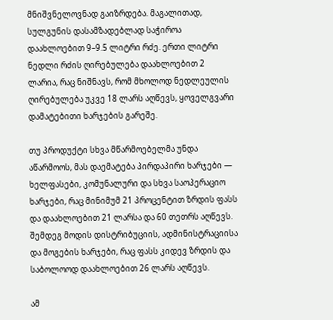მნიშვნელოვნად გაიზრდება. მაგალითად, სულგუნის დასამზადებლად საჭიროა დაახლოებით 9–9.5 ლიტრი რძე. ერთი ლიტრი ნედლი რძის ღირებულება დაახლოებით 2 ლარია, რაც ნიშნავს, რომ მხოლოდ ნედლეულის ღირებულება უკვე 18 ლარს აღწევს, ყოველგვარი დამატებითი ხარჯების გარეშე.

თუ პროდუქტი სხვა მწარმოებელმა უნდა აწარმოოს, მას დაემატება პირდაპირი ხარჯები — ხელფასები, კომუნალური და სხვა საოპერაციო ხარჯები, რაც მინიმუმ 21 პროცენტით ზრდის ფასს და დაახლოებით 21 ლარსა და 60 თეთრს აღწევს. შემდეგ მოდის დისტრიბუციის, ადმინისტრაციისა და მოგების ხარჯები, რაც ფასს კიდევ ზრდის და საბოლოოდ დაახლოებით 26 ლარს აღწევს.

ამ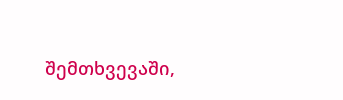შემთხვევაში,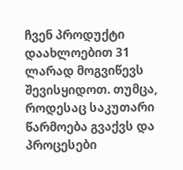ჩვენ პროდუქტი დაახლოებით 31 ლარად მოგვიწევს შევისყიდოთ. თუმცა, როდესაც საკუთარი წარმოება გვაქვს და პროცესები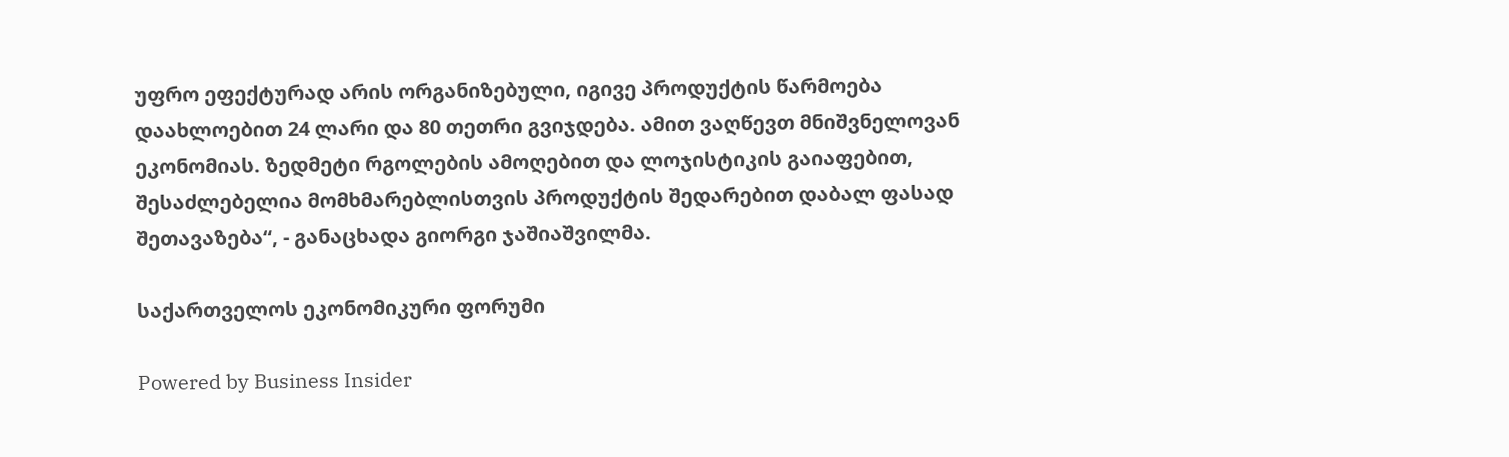უფრო ეფექტურად არის ორგანიზებული, იგივე პროდუქტის წარმოება დაახლოებით 24 ლარი და 80 თეთრი გვიჯდება. ამით ვაღწევთ მნიშვნელოვან ეკონომიას. ზედმეტი რგოლების ამოღებით და ლოჯისტიკის გაიაფებით, შესაძლებელია მომხმარებლისთვის პროდუქტის შედარებით დაბალ ფასად შეთავაზება“, - განაცხადა გიორგი ჯაშიაშვილმა.

საქართველოს ეკონომიკური ფორუმი

Powered by Business Insider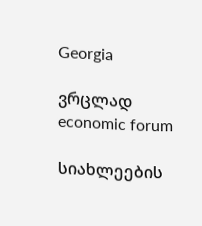Georgia

ვრცლად
economic forum

სიახლეების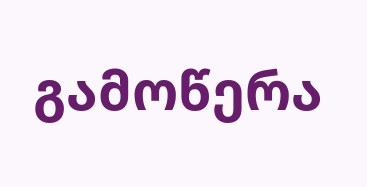გამოწერა